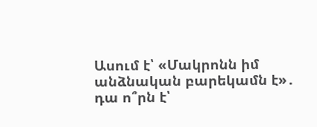Ասում է՝ «Մակրոնն իմ անձնական բարեկամն է»․ դա ո՞րն է՝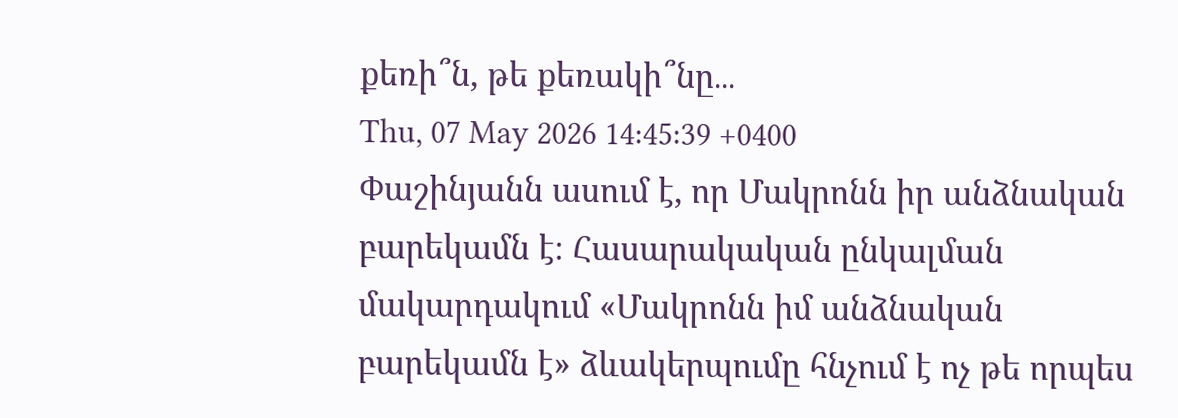քեռի՞ն, թե քեռակի՞նը․․․
Thu, 07 May 2026 14:45:39 +0400
Փաշինյանն ասում է, որ Մակրոնն իր անձնական բարեկամն է։ Հասարակական ընկալման մակարդակում «Մակրոնն իմ անձնական բարեկամն է» ձևակերպումը հնչում է ոչ թե որպես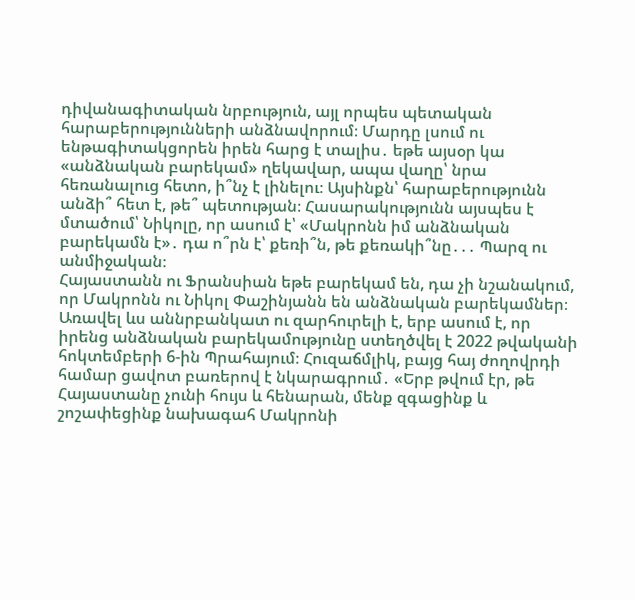դիվանագիտական նրբություն, այլ որպես պետական հարաբերությունների անձնավորում։ Մարդը լսում ու ենթագիտակցորեն իրեն հարց է տալիս․ եթե այսօր կա «անձնական բարեկամ» ղեկավար, ապա վաղը՝ նրա հեռանալուց հետո, ի՞նչ է լինելու։ Այսինքն՝ հարաբերությունն անձի՞ հետ է, թե՞ պետության։ Հասարակությունն այսպես է մտածում՝ Նիկոլը, որ ասում է՝ «Մակրոնն իմ անձնական բարեկամն է»․ դա ո՞րն է՝ քեռի՞ն, թե քեռակի՞նը․․․ Պարզ ու անմիջական։
Հայաստանն ու Ֆրանսիան եթե բարեկամ են, դա չի նշանակում, որ Մակրոնն ու Նիկոլ Փաշինյանն են անձնական բարեկամներ։ Առավել ևս աննրբանկատ ու զարհուրելի է, երբ ասում է, որ իրենց անձնական բարեկամությունը ստեղծվել է 2022 թվականի հոկտեմբերի 6-ին Պրահայում։ Հուզաճմլիկ, բայց հայ ժողովրդի համար ցավոտ բառերով է նկարագրում․ «Երբ թվում էր, թե Հայաստանը չունի հույս և հենարան, մենք զգացինք և շոշափեցինք նախագահ Մակրոնի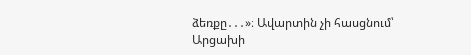ձեռքը․․․»։ Ավարտին չի հասցնում՝ Արցախի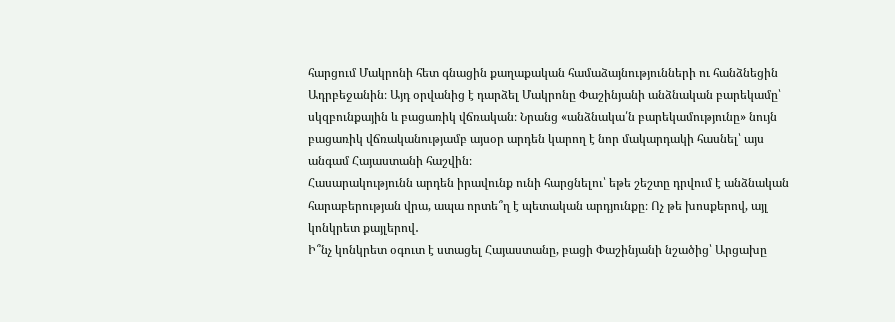հարցում Մակրոնի հետ գնացին քաղաքական համաձայնությունների ու հանձնեցին Ադրբեջանին։ Այդ օրվանից է դարձել Մակրոնը Փաշինյանի անձնական բարեկամը՝ սկզբունքային և բացառիկ վճռական։ Նրանց «անձնակա՛ն բարեկամությունը» նույն բացառիկ վճռականությամբ այսօր արդեն կարող է նոր մակարդակի հասնել՝ այս անգամ Հայաստանի հաշվին։
Հասարակությունն արդեն իրավունք ունի հարցնելու՝ եթե շեշտը դրվում է անձնական հարաբերության վրա, ապա որտե՞ղ է պետական արդյունքը։ Ոչ թե խոսքերով, այլ կոնկրետ քայլերով․
Ի՞նչ կոնկրետ օգուտ է ստացել Հայաստանը, բացի Փաշինյանի նշածից՝ Արցախը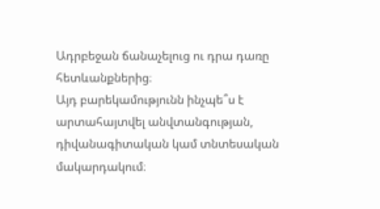Ադրբեջան ճանաչելուց ու դրա դառը հետևանքներից։
Այդ բարեկամությունն ինչպե՞ս է արտահայտվել անվտանգության, դիվանագիտական կամ տնտեսական մակարդակում։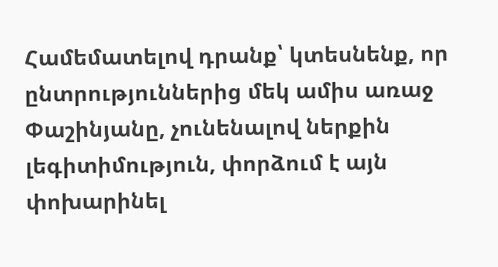Համեմատելով դրանք՝ կտեսնենք, որ ընտրություններից մեկ ամիս առաջ Փաշինյանը, չունենալով ներքին լեգիտիմություն, փորձում է այն փոխարինել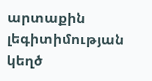արտաքին լեգիտիմության կեղծ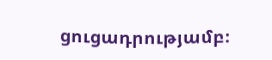ցուցադրությամբ։